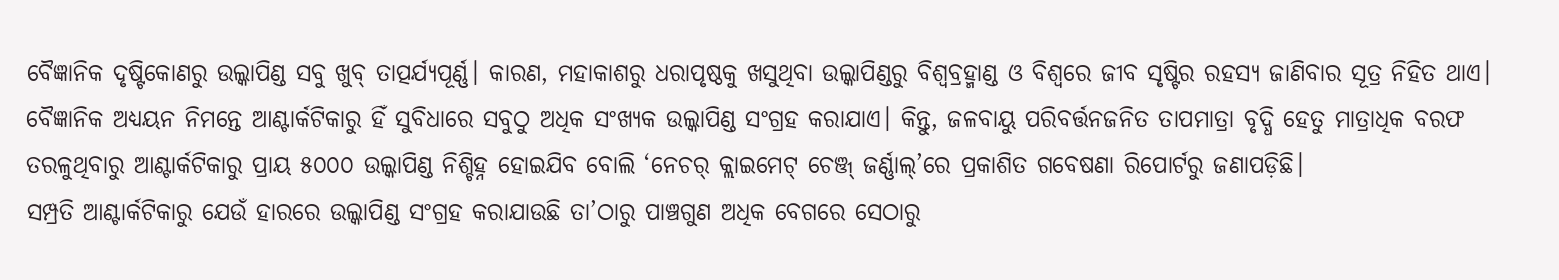ବୈଜ୍ଞାନିକ ଦୃଷ୍ଟିକୋଣରୁ ଉଲ୍କାପିଣ୍ଡ ସବୁ ଖୁବ୍ ତାତ୍ପର୍ଯ୍ୟପୂର୍ଣ୍ଣ। କାରଣ, ମହାକାଶରୁ ଧରାପୃଷ୍ଠକୁ ଖସୁଥିବା ଉଲ୍କାପିଣ୍ଡରୁ ବିଶ୍ୱବ୍ରହ୍ମାଣ୍ଡ ଓ ବିଶ୍ବରେ ଜୀବ ସୃଷ୍ଟିର ରହସ୍ୟ ଜାଣିବାର ସୂତ୍ର ନିହିତ ଥାଏ। ବୈଜ୍ଞାନିକ ଅଧ୍ୟୟନ ନିମନ୍ତେ ଆଣ୍ଟାର୍କଟିକାରୁ ହିଁ ସୁବିଧାରେ ସବୁଠୁ ଅଧିକ ସଂଖ୍ୟକ ଉଲ୍କାପିଣ୍ଡ ସଂଗ୍ରହ କରାଯାଏ। କିନ୍ତୁ, ଜଳବାୟୁ ପରିବର୍ତ୍ତନଜନିତ ତାପମାତ୍ରା ବୃଦ୍ଧି ହେତୁ ମାତ୍ରାଧିକ ବରଫ ତରଳୁଥିବାରୁ ଆଣ୍ଟାର୍କଟିକାରୁ ପ୍ରାୟ ୫୦୦୦ ଉଲ୍କାପିଣ୍ଡ ନିଶ୍ଚିହ୍ନ ହୋଇଯିବ ବୋଲି ‘ନେଚର୍ କ୍ଲାଇମେଟ୍ ଚେଞ୍ଜ୍ ଜର୍ଣ୍ଣାଲ୍’ରେ ପ୍ରକାଶିତ ଗବେଷଣା ରିପୋର୍ଟରୁ ଜଣାପଡ଼ିଛି।
ସମ୍ପ୍ରତି ଆଣ୍ଟାର୍କଟିକାରୁ ଯେଉଁ ହାରରେ ଉଲ୍କାପିଣ୍ଡ ସଂଗ୍ରହ କରାଯାଉଛି ତା’ଠାରୁ ପାଞ୍ଚଗୁଣ ଅଧିକ ବେଗରେ ସେଠାରୁ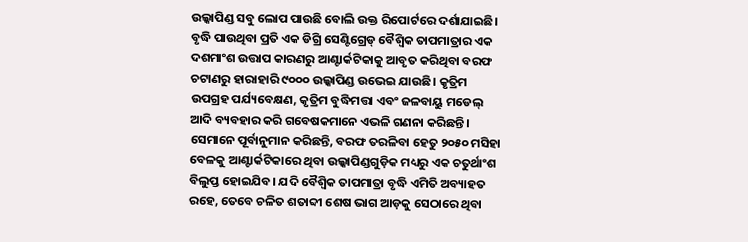ଉଲ୍କାପିଣ୍ଡ ସବୁ ଲୋପ ପାଉଛି ବୋଲି ଉକ୍ତ ରିପୋର୍ଟରେ ଦର୍ଶାଯାଇଛି। ବୃଦ୍ଧି ପାଉଥିବା ପ୍ରତି ଏକ ଡିଗ୍ରି ସେଣ୍ଟିଗ୍ରେଡ୍ ବୈଶ୍ୱିକ ତାପମାତ୍ରାର ଏକ ଦଶମାଂଶ ଉତ୍ତାପ କାରଣରୁ ଆଣ୍ଟାର୍କଟିକାକୁ ଆବୃତ କରିଥିବା ବରଫ ଚଟାଣରୁ ହାରାହାରି ୯୦୦୦ ଉଲ୍କାପିଣ୍ଡ ଉଭେଇ ଯାଉଛି। କୃତ୍ରିମ ଉପଗ୍ରହ ପର୍ଯ୍ୟବେକ୍ଷଣ, କୃତ୍ରିମ ବୁଦ୍ଧିମତ୍ତା ଏବଂ ଜଳବାୟୁ ମଡେଲ୍ ଆଦି ବ୍ୟବହାର କରି ଗବେଷକମାନେ ଏଭଳି ଗଣନା କରିଛନ୍ତି।
ସେମାନେ ପୂର୍ବାନୁମାନ କରିଛନ୍ତି, ବରଫ ତରଳିବା ହେତୁ ୨୦୫୦ ମସିହା ବେଳକୁ ଆଣ୍ଟାର୍କଟିକାରେ ଥିବା ଉଲ୍କାପିଣ୍ଡଗୁଡ଼ିକ ମଧ୍ୟରୁ ଏକ ଚତୁର୍ଥାଂଶ ବିଲୁପ୍ତ ହୋଇଯିବ। ଯଦି ବୈଶ୍ବିକ ତାପମାତ୍ରା ବୃଦ୍ଧି ଏମିତି ଅବ୍ୟାହତ ରହେ, ତେବେ ଚଳିତ ଶତାବ୍ଦୀ ଶେଷ ଭାଗ ଆଡ଼କୁ ସେଠାରେ ଥିବା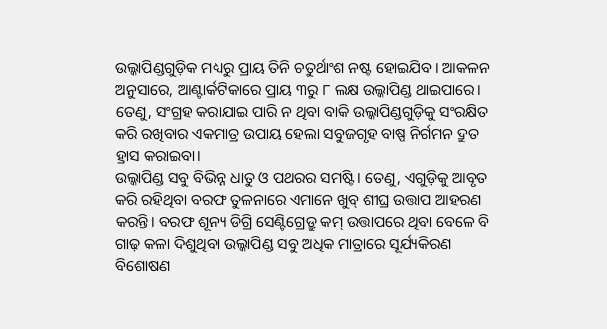ଉଲ୍କାପିଣ୍ଡଗୁଡ଼ିକ ମଧ୍ୟରୁ ପ୍ରାୟ ତିନି ଚତୁର୍ଥାଂଶ ନଷ୍ଟ ହୋଇଯିବ। ଆକଳନ ଅନୁସାରେ, ଆଣ୍ଟାର୍କଟିକାରେ ପ୍ରାୟ ୩ରୁ ୮ ଲକ୍ଷ ଉଲ୍କାପିଣ୍ଡ ଥାଇପାରେ। ତେଣୁ, ସଂଗ୍ରହ କରାଯାଇ ପାରି ନ ଥିବା ବାକି ଉଲ୍କାପିଣ୍ଡଗୁଡ଼ିକୁ ସଂରକ୍ଷିତ କରି ରଖିବାର ଏକମାତ୍ର ଉପାୟ ହେଲା ସବୁଜଗୃହ ବାଷ୍ପ ନିର୍ଗମନ ଦ୍ରୁତ ହ୍ରାସ କରାଇବା।
ଉଲ୍କାପିଣ୍ଡ ସବୁ ବିଭିନ୍ନ ଧାତୁ ଓ ପଥରର ସମଷ୍ଟି। ତେଣୁ, ଏଗୁଡ଼ିକୁ ଆବୃତ କରି ରହିଥିବା ବରଫ ତୁଳନାରେ ଏମାନେ ଖୁବ୍ ଶୀଘ୍ର ଉତ୍ତାପ ଆହରଣ କରନ୍ତି। ବରଫ ଶୂନ୍ୟ ଡିଗ୍ରି ସେଣ୍ଟିଗ୍ରେଡ୍ରୁ କମ୍ ଉତ୍ତାପରେ ଥିବା ବେଳେ ବି ଗାଢ଼ କଳା ଦିଶୁଥିବା ଉଲ୍କାପିଣ୍ଡ ସବୁ ଅଧିକ ମାତ୍ରାରେ ସୂର୍ଯ୍ୟକିରଣ ବିଶୋଷଣ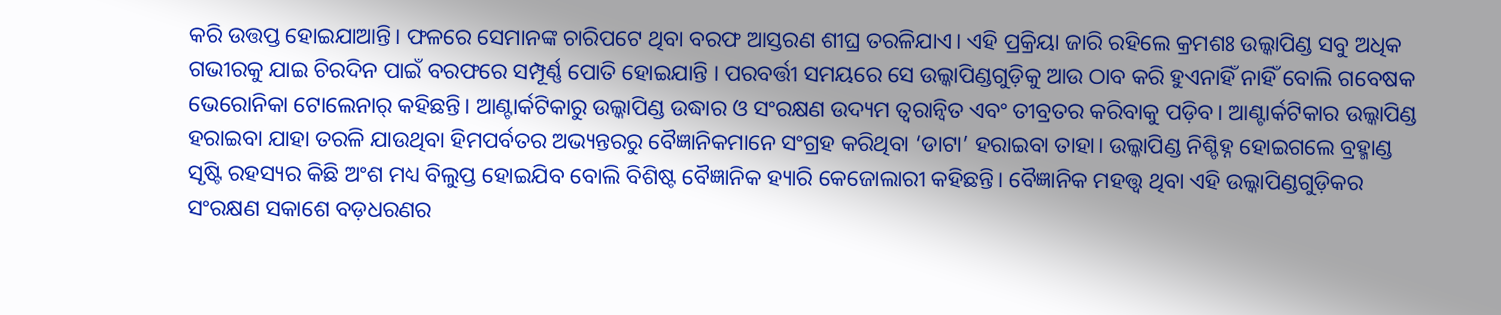କରି ଉତ୍ତପ୍ତ ହୋଇଯାଆନ୍ତି। ଫଳରେ ସେମାନଙ୍କ ଚାରିପଟେ ଥିବା ବରଫ ଆସ୍ତରଣ ଶୀଘ୍ର ତରଳିଯାଏ। ଏହି ପ୍ରକ୍ରିୟା ଜାରି ରହିଲେ କ୍ରମଶଃ ଉଲ୍କାପିଣ୍ଡ ସବୁ ଅଧିକ ଗଭୀରକୁ ଯାଇ ଚିରଦିନ ପାଇଁ ବରଫରେ ସମ୍ପୂର୍ଣ୍ଣ ପୋତି ହୋଇଯାନ୍ତି । ପରବର୍ତ୍ତୀ ସମୟରେ ସେ ଉଲ୍କାପିଣ୍ଡଗୁଡ଼ିକୁ ଆଉ ଠାବ କରି ହୁଏନାହିଁ ନାହିଁ ବୋଲି ଗବେଷକ ଭେରୋନିକା ଟୋଲେନାର୍ କହିଛନ୍ତି। ଆଣ୍ଟାର୍କଟିକାରୁ ଉଲ୍କାପିଣ୍ଡ ଉଦ୍ଧାର ଓ ସଂରକ୍ଷଣ ଉଦ୍ୟମ ତ୍ୱରାନ୍ୱିତ ଏବଂ ତୀବ୍ରତର କରିବାକୁ ପଡ଼ିବ। ଆଣ୍ଟାର୍କଟିକାର ଉଲ୍କାପିଣ୍ଡ ହରାଇବା ଯାହା ତରଳି ଯାଉଥିବା ହିମପର୍ବତର ଅଭ୍ୟନ୍ତରରୁ ବୈଜ୍ଞାନିକମାନେ ସଂଗ୍ରହ କରିଥିବା ‘ଡାଟା’ ହରାଇବା ତାହା। ଉଲ୍କାପିଣ୍ଡ ନିଶ୍ଚିହ୍ନ ହୋଇଗଲେ ବ୍ରହ୍ମାଣ୍ଡ ସୃଷ୍ଟି ରହସ୍ୟର କିଛି ଅଂଶ ମଧ୍ୟ ବିଲୁପ୍ତ ହୋଇଯିବ ବୋଲି ବିଶିଷ୍ଟ ବୈଜ୍ଞାନିକ ହ୍ୟାରି କେଜୋଲାରୀ କହିଛନ୍ତି। ବୈଜ୍ଞାନିକ ମହତ୍ତ୍ବ ଥିବା ଏହି ଉଲ୍କାପିଣ୍ଡଗୁଡ଼ିକର ସଂରକ୍ଷଣ ସକାଶେ ବଡ଼ଧରଣର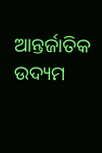ଆନ୍ତର୍ଜାତିକ ଉଦ୍ୟମ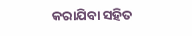କରାଯିବା ସହିତ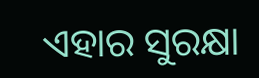ଏହାର ସୁରକ୍ଷା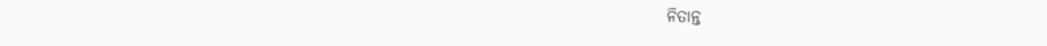ନିତାନ୍ତ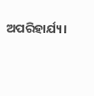ଅପରିହାର୍ଯ୍ୟ।